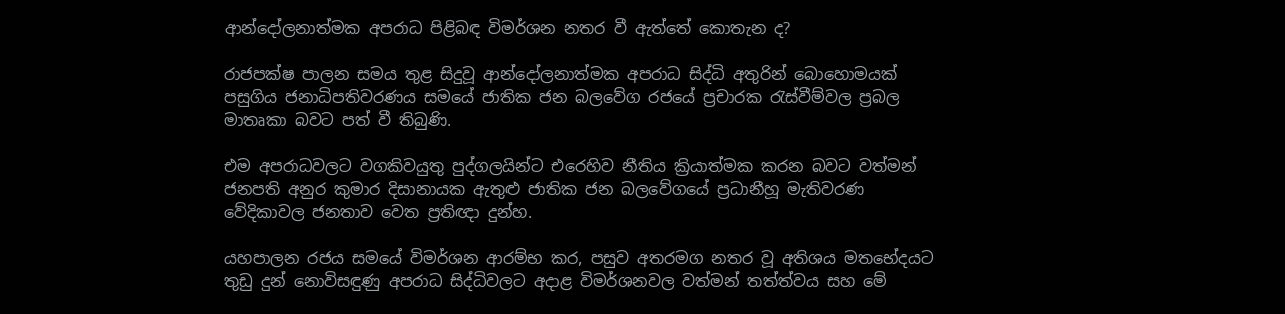ආන්දෝලනාත්මක අපරාධ පිළිබඳ විමර්ශන නතර වී ඇත්තේ කොතැන ද?

රාජපක්ෂ පාලන සමය තුළ සිදුවූ ආන්දෝලනාත්මක අපරාධ සිද්ධි අතුරින් බොහොමයක් පසුගිය ජනාධිපතිවරණය සමයේ ජාතික ජන බලවේග රජයේ ප්‍රචාරක රැස්වීම්වල ප්‍රබල මාතෘකා බවට පත් වී තිබුණි.

එම අපරාධවලට වගකිවයුතු පුද්ගලයින්ට එරෙහිව නීතිය ක්‍රියාත්මක කරන බවට වත්මන් ජනපති අනුර කුමාර දිසානායක ඇතුළු ජාතික ජන බලවේගයේ ප්‍රධානීහූ මැතිවරණ වේදිකාවල ජනතාව වෙත ප්‍රතිඥා දුන්හ.

යහපාලන රජය සමයේ විමර්ශන ආරම්භ කර, පසුව අතරමග නතර වූ අතිශය මතභේදයට තුඩු දුන් නොවිසඳුණු අපරාධ සිද්ධිවලට අදාළ විමර්ශනවල වත්මන් තත්ත්වය සහ මේ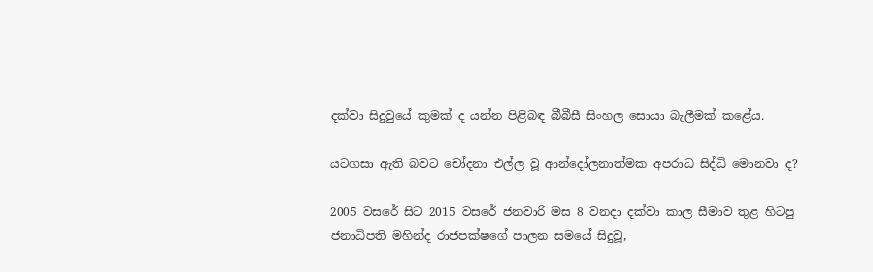දක්වා සිදුවුයේ කුමක් ද යන්න පිළිබඳ බීබීසී සිංහල සොයා බැලීමක් කළේය.

යටගසා ඇති බවට චෝදනා එල්ල වූ ආන්දෝලනාත්මක අපරාධ සිද්ධි මොනවා ද?

2005 වසරේ සිට 2015 වසරේ ජනවාරි මස 8 වනදා දක්වා කාල සීමාව තුළ හිටපු ජනාධිපති මහින්ද රාජපක්ෂගේ පාලන සමයේ සිදුවූ,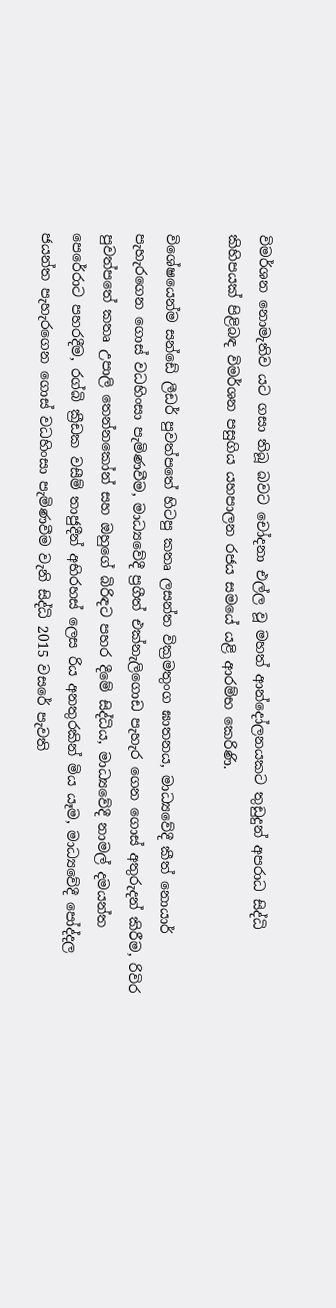විමර්ශන නොමැතිව යට ගසා තිබූ බවට චෝදනා එල්ල වූ මහත් ආන්දෝලනයකට තුඩුදුන් අපරාධ සිද්ධි කිහිපයක් පිළිබඳ විමර්ශන පසුගිය යහපාලන රජය සමයේ යළි ආරම්භ කෙරිණි.

විශේෂයෙන්ම සන්ඩේ ලීඩර් පුවත්පතේ හිටපු කතෘ ලසන්ත වික්‍රමතුංග ඝාතනය, මාධ්‍යවේදී කීත් නොයාර් පැහැරගෙන ගොස් වධහිංසා පැමිණවීම, මාධ්‍යවේදී ප්‍රගීත් එක්නැලිගොඩ පැහැර ගෙන ගොස් අතුරුදන් කිරීම, රිවිර පුවත්පතේ කතෘ උපාලි තෙන්නකෝන් සහ ඔහුගේ බිරිඳට පහර දීමේ සිද්ධිය, මාධ්‍යවේදී නාමල් දමයන්ත පෙරේරාට පහරදීම, රග්බි ක්‍රීඩක වසීම් තාජුදීන් අභිරහස් ලෙස රිය අනතුරකින් මිය යෑම, මාධ්‍යවේදී පෝද්දල ජයන්ත පැහැරගෙන ගොස් වධහිංසා පැමිණවීම වැනි සිද්ධි 2015 වසරේ පැවති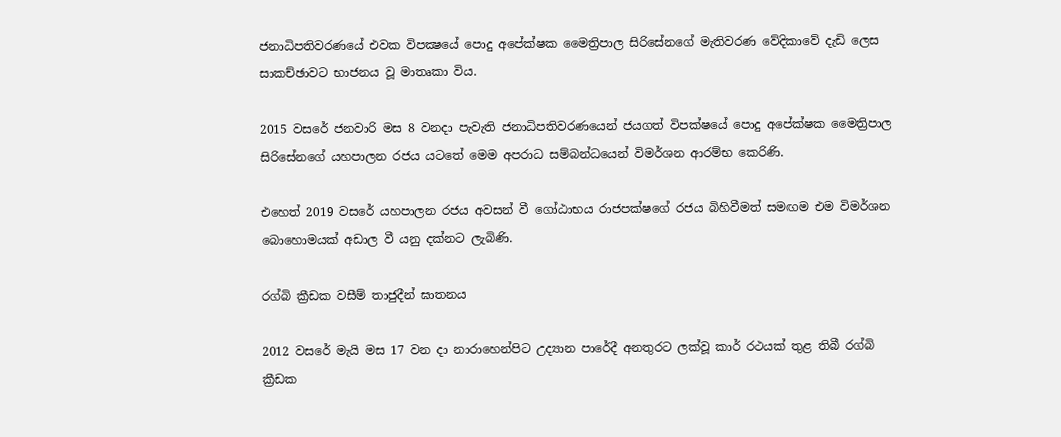ජනාධිපතිවරණයේ එවක විපක්‍ෂයේ පොදු අපේක්ෂක මෛත්‍රිපාල සිරිසේනගේ මැතිවරණ වේදිකාවේ දැඩි ලෙස සාකච්ඡාවට භාජනය වූ මාතෘකා විය.

2015 වසරේ ජනවාරි මස 8 වනදා පැවැති ජනාධිපතිවරණයෙන් ජයගත් විපක්ෂයේ පොදු අපේක්ෂක මෛත්‍රිපාල සිරිසේනගේ යහපාලන රජය යටතේ මෙම අපරාධ සම්බන්ධයෙන් විමර්ශන ආරම්භ කෙරිණි.

එහෙත් 2019 වසරේ යහපාලන රජය අවසන් වී ගෝඨාභය රාජපක්ෂගේ රජය බිහිවීමත් සමඟම එම විමර්ශන බොහොමයක් අඩාල වී යනු දක්නට ලැබිණි.

රග්බි ක්‍රීඩක වසීම් තාජුදීන් ඝාතනය

2012 වසරේ මැයි මස 17 වන දා නාරාහෙන්පිට උද්‍යාන පාරේදී අනතුරට ලක්වූ කාර් රථයක් තුළ තිබී රග්බි ක්‍රීඩක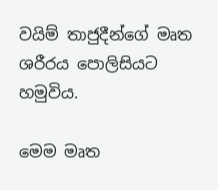වයිම් තාජුදීන්ගේ මෘත ශරීරය පොලිසියට හමුවිය.

මෙම මෘත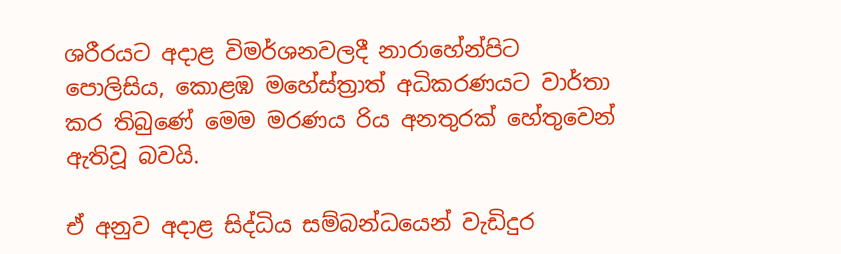ශරීරයට අදාළ විමර්ශනවලදී නාරාහේන්පිට පොලිසිය, කොළඹ මහේස්ත්‍රාත් අධිකරණයට වාර්තා කර තිබුණේ මෙම මරණය රිය අනතුරක් හේතුවෙන් ඇතිවූ බවයි.

ඒ අනුව අදාළ සිද්ධිය සම්බන්ධයෙන් වැඩිදුර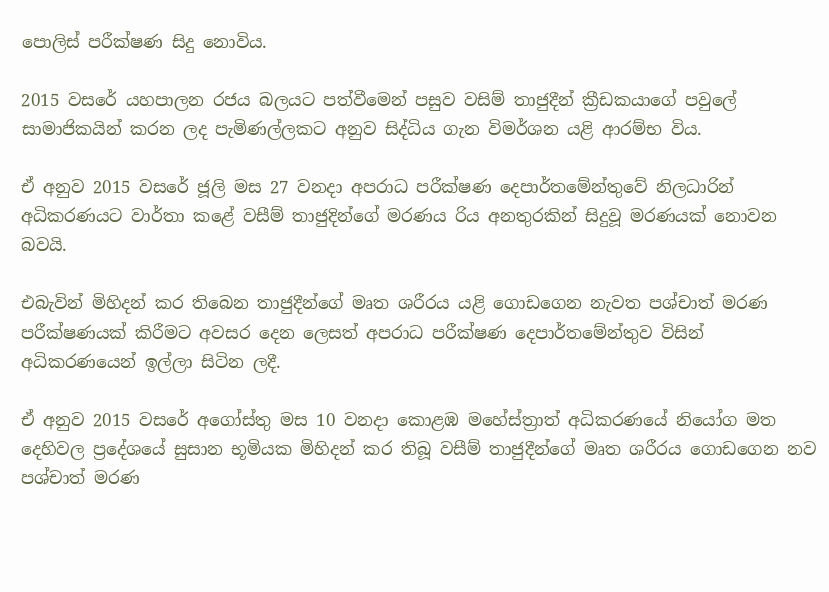පොලිස් පරීක්ෂණ සිදු නොවිය.

2015 වසරේ යහපාලන රජය බලයට පත්වීමෙන් පසුව වසිම් තාජුදීන් ක්‍රීඩකයාගේ පවුලේ සාමාජිකයින් කරන ලද පැමිණල්ලකට අනුව සිද්ධිය ගැන විමර්ශන යළි ආරම්භ විය.

ඒ අනුව 2015 වසරේ ජූලි මස 27 වනදා අපරාධ පරීක්ෂණ දෙපාර්තමේන්තුවේ නිලධාරින් අධිකරණයට වාර්තා කළේ වසීම් තාජුදින්ගේ මරණය රිය අනතුරකින් සිදුවූ මරණයක් නොවන බවයි.

එබැවින් මිහිදන් කර තිබෙන තාජුදීන්ගේ මෘත ශරීරය යළි ගොඩගෙන නැවත පශ්චාත් මරණ පරීක්ෂණයක් කිරීමට අවසර දෙන ලෙසත් අපරාධ පරීක්ෂණ දෙපාර්තමේන්තුව විසින් අධිකරණයෙන් ඉල්ලා සිටින ලදී.

ඒ අනුව 2015 වසරේ අගෝස්තු මස 10 වනදා කොළඹ මහේස්ත්‍රාත් අධිකරණයේ නියෝග මත දෙහිවල ප්‍රදේශයේ සුසාන භූමියක මිහිදන් කර තිබූ වසීම් තාජුදීන්ගේ මෘත ශරීරය ගොඩගෙන නව පශ්චාත් මරණ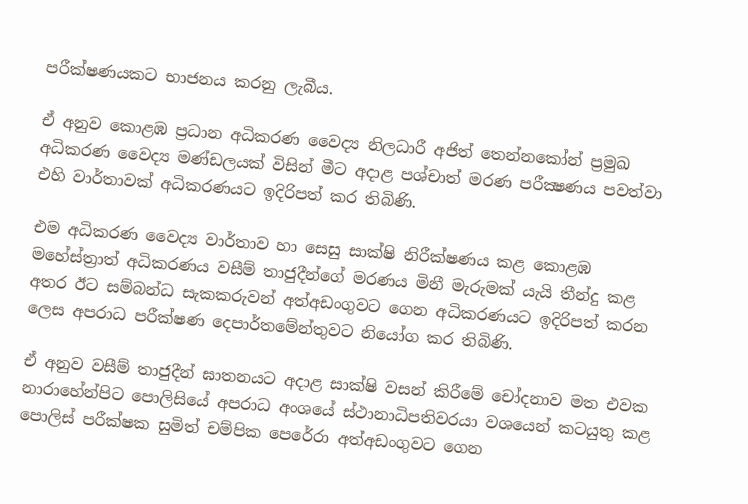පරීක්ෂණයකට භාජනය කරනු ලැබීය.

ඒ අනුව කොළඹ ප්‍රධාන අධිකරණ වෛද්‍ය නිලධාරී අජිත් තෙන්නකෝන් ප්‍රමුඛ අධිකරණ වෛද්‍ය මණ්ඩලයක් විසින් මීට අදාළ පශ්චාත් මරණ පරීක්‍ෂණය පවත්වා එහි වාර්තාවක් අධිකරණයට ඉදිරිපත් කර තිබිණි.

එම අධිකරණ වෛද්‍ය වාර්තාව හා සෙසු සාක්ෂි නිරීක්ෂණය කළ කොළඹ මහේස්ත්‍රාත් අධිකරණය වසීම් තාජුදීන්ගේ මරණය මිනී මැරුමක් යැයි තීන්දු කළ අතර ඊට සම්බන්ධ සැකකරුවන් අත්අඩංගුවට ගෙන අධිකරණයට ඉදිරිපත් කරන ලෙස අපරාධ පරීක්ෂණ දෙපාර්තමේන්තුවට නියෝග කර තිබිණි.

ඒ අනුව වසීම් තාජුදීන් ඝාතනයට අදාළ සාක්ෂි වසන් කිරීමේ චෝදනාව මත එවක නාරාහේන්පිට පොලිසියේ අපරාධ අංශයේ ස්ථානාධිපතිවරයා වශයෙන් කටයුතු කළ පොලිස් පරීක්ෂක සුමිත් චම්පික පෙරේරා අත්අඩංගුවට ගෙන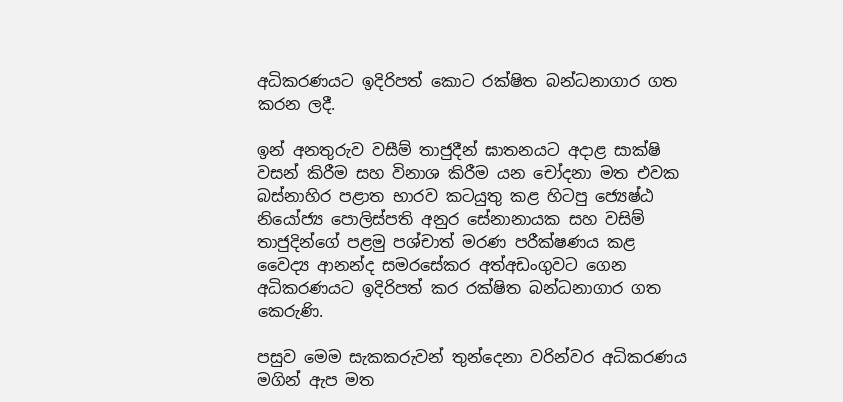අධිකරණයට ඉදිරිපත් කොට රක්ෂිත බන්ධනාගාර ගත කරන ලදී.

ඉන් අනතුරුව වසීම් තාජුදීන් ඝාතනයට අදාළ සාක්ෂි වසන් කිරීම සහ විනාශ කිරීම යන චෝදනා මත එවක බස්නාහිර පළාත භාරව කටයුතු කළ හිටපු ජ්‍යෙෂ්ඨ නියෝජ්‍ය පොලිස්පති අනුර සේනානායක සහ වසිම් තාජුදින්ගේ පළමු පශ්චාත් මරණ පරීක්ෂණය කළ වෛද්‍ය ආනන්ද සමරසේකර අත්අඩංගුවට ගෙන අධිකරණයට ඉදිරිපත් කර රක්ෂිත බන්ධනාගාර ගත කෙරුණි.

පසුව මෙම සැකකරුවන් තුන්දෙනා වරින්වර අධිකරණය මගින් ඇප මත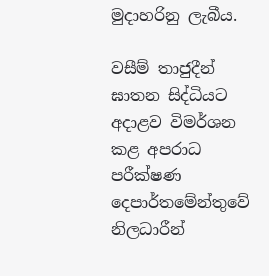මුදාහරිනු ලැබීය.

වසීම් තාජුදීන් ඝාතන සිද්ධියට අදාළව විමර්ශන කළ අපරාධ පරීක්ෂණ දෙපාර්තමේන්තුවේ නිලධාරීන්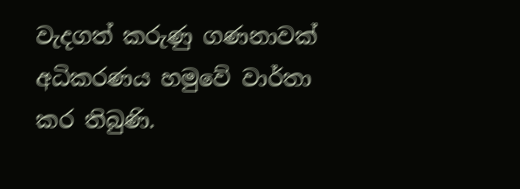වැදගත් කරුණු ගණනාවක් අධිකරණය හමුවේ වාර්තා කර තිබුණි.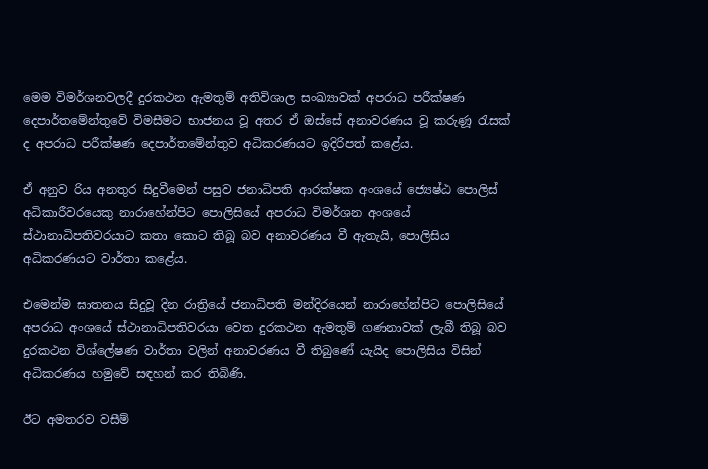මෙම විමර්ශනවලදී දුරකථන ඇමතුම් අතිවිශාල සංඛ්‍යාවක් අපරාධ පරීක්ෂණ දෙපාර්තමේන්තුවේ විමසීමට භාජනය වූ අතර ඒ ඔස්සේ අනාවරණය වූ කරුණූ රැසක් ද අපරාධ පරීක්ෂණ දෙපාර්තමේන්තුව අධිකරණයට ඉදිරිපත් කළේය.

ඒ අනුව රිය අනතුර සිදුවීමෙන් පසුව ජනාධිපති ආරක්ෂක අංශයේ ජ්‍යෙෂ්ඨ පොලිස් අධිකාරීවරයෙකු නාරාහේන්පිට පොලිසියේ අපරාධ විමර්ශන අංශයේ ස්ථානාධිපතිවරයාට කතා කොට තිබූ බව අනාවරණය වී ඇතැයි, පොලිසිය අධිකරණයට වාර්තා කළේය.

එමෙන්ම ඝාතනය සිදුවූ දින රාත්‍රියේ ජනාධිපති මන්දිරයෙන් නාරාහේන්පිට පොලිසියේ අපරාධ අංශයේ ස්ථානාධිපතිවරයා වෙත දුරකථන ඇමතුම් ගණනාවක් ලැබී තිබූ බව දුරකථන විශ්ලේෂණ වාර්තා වලින් අනාවරණය වී තිබුණේ යැයිද පොලිසිය විසින් අධිකරණය හමුවේ සඳහන් කර තිබිණි.

ඊට අමතරව වසීම්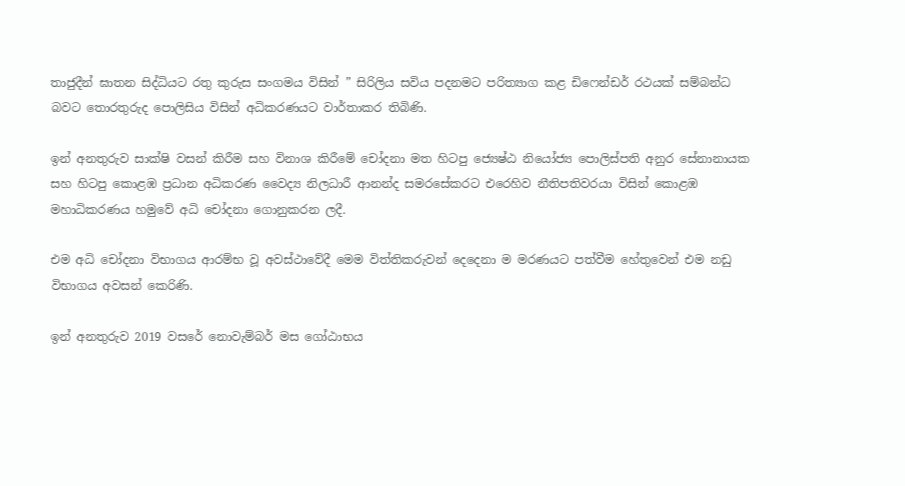තාජුදීන් ඝාතන සිද්ධියට රතු කුරුස සංගමය විසින් ” සිරිලිය සවිය පදනමට පරිත්‍යාග කළ ඩිෆෙන්ඩර් රථයක් සම්බන්ධ බවට තොරතුරුද පොලිසිය විසින් අධිකරණයට වාර්තාකර තිබිණි.

ඉන් අනතුරුව සාක්ෂි වසන් කිරීම සහ විනාශ කිරීමේ චෝදනා මත හිටපු ජ්‍යෙෂ්ඨ නියෝජ්‍ය පොලිස්පති අනුර සේනානායක සහ හිටපු කොළඹ ප්‍රධාන අධිකරණ වෛද්‍ය නිලධාරී ආනන්ද සමරසේකරට එරෙහිව නීතිපතිවරයා විසින් කොළඹ මහාධිකරණය හමුවේ අධි චෝදනා ගොනුකරන ලදී.

එම අධි චෝදනා විභාගය ආරම්භ වූ අවස්ථාවේදී මෙම විත්තිකරුවන් දෙදෙනා ම මරණයට පත්වීම හේතුවෙන් එම නඩු විභාගය අවසන් කෙරිණි.

ඉන් අනතුරුව 2019 වසරේ නොවැම්බර් මස ගෝඨාභය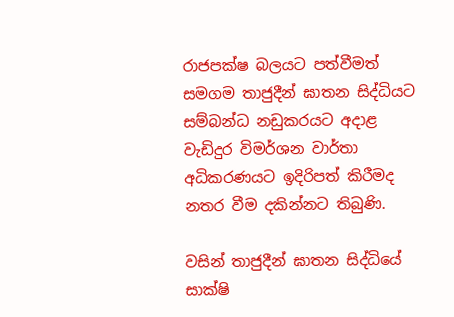රාජපක්ෂ බලයට පත්වීමත් සමගම තාජුදීන් ඝාතන සිද්ධියට සම්බන්ධ නඩුකරයට අදාළ වැඩිදුර විමර්ශන වාර්තා අධිකරණයට ඉදිරිපත් කිරීමද නතර වීම දකින්නට තිබුණි.

වසින් තාජුදීන් ඝාතන සිද්ධියේ සාක්ෂි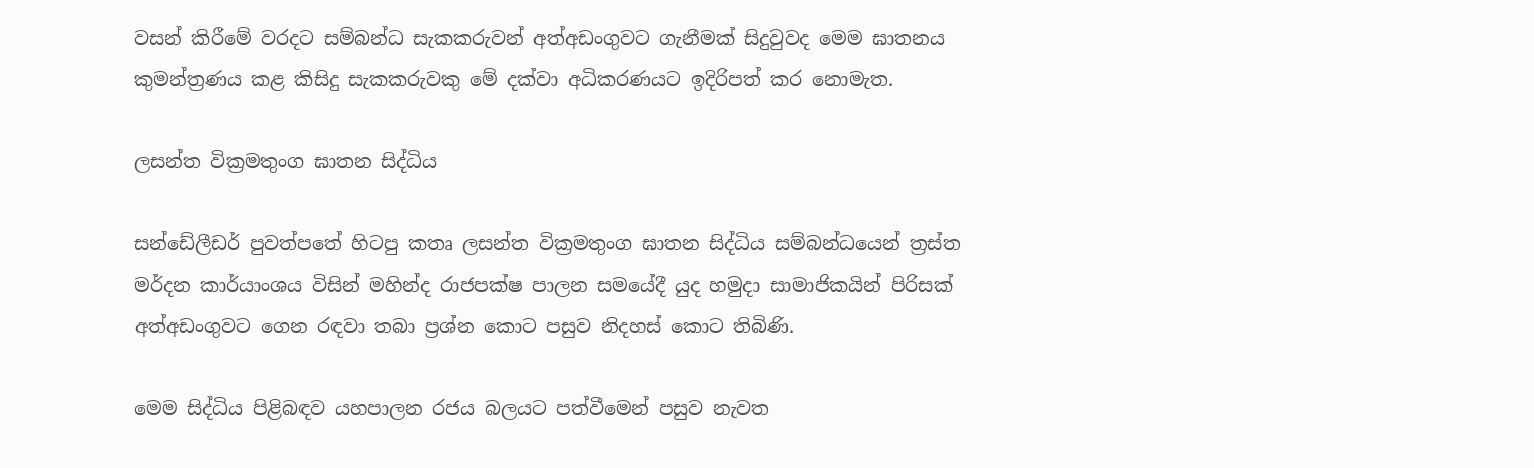වසන් කිරීමේ වරදට සම්බන්ධ සැකකරුවන් අත්අඩංගුවට ගැනීමක් සිදුවුවද මෙම ඝාතනය කුමන්ත්‍රණය කළ කිසිදු සැකකරුවකු මේ දක්වා අධිකරණයට ඉදිරිපත් කර නොමැත.

ලසන්ත වික්‍රමතුංග ඝාතන සිද්ධිය

සන්ඩේලීඩර් පුවත්පතේ හිටපු කතෘ ලසන්ත වික්‍රමතුංග ඝාතන සිද්ධිය සම්බන්ධයෙන් ත්‍රස්ත මර්දන කාර්යාංශය විසින් මහින්ද රාජපක්ෂ පාලන සමයේදී යුද හමුදා සාමාජිකයින් පිරිසක් අත්අඩංගුවට ගෙන රඳවා තබා ප්‍රශ්න කොට පසුව නිදහස් කොට තිබිණි.

මෙම සිද්ධිය පිළිබඳව යහපාලන රජය බලයට පත්වීමෙන් පසුව නැවත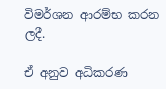විමර්ශන ආරම්භ කරන ලදී.

ඒ අනුව අධිකරණ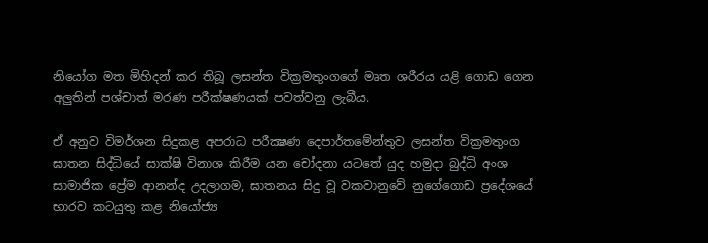නියෝග මත මිහිදන් කර තිබූ ලසන්ත වික්‍රමතුංගගේ මෘත ශරීරය යළි ගොඩ ගෙන අලුතින් පශ්චාත් මරණ පරීක්ෂණයක් පවත්වනු ලැබීය.

ඒ අනුව විමර්ශන සිදුකළ අපරාධ පරීක්‍ෂණ දෙපාර්තමේන්තුව ලසන්ත වික්‍රමතුංග ඝාතන සිද්ධියේ සාක්ෂි විනාශ කිරීම යන චෝදනා යටතේ යුද හමුදා බුද්ධි අංශ සාමාජික ප්‍රේම ආනන්ද උදලාගම, ඝාතනය සිදු වූ වකවානුවේ නුගේගොඩ ප්‍රදේශයේ භාරව කටයුතු කළ නියෝජ්‍ය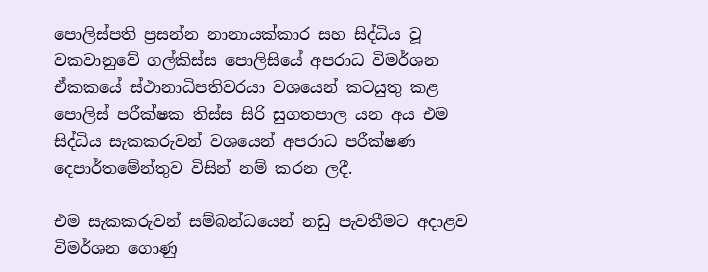පොලිස්පති ප්‍රසන්න නානායක්කාර සහ සිද්ධිය වූ වකවානුවේ ගල්කිස්ස පොලිසියේ අපරාධ විමර්ශන ඒකකයේ ස්ථානාධිපතිවරයා වශයෙන් කටයුතු කළ පොලිස් පරීක්ෂක තිස්ස සිරි සුගතපාල යන අය එම සිද්ධිය සැකකරුවන් වශයෙන් අපරාධ පරීක්ෂණ දෙපාර්තමේන්තුව විසින් නම් කරන ලදී.

එම සැකකරුවන් සම්බන්ධයෙන් නඩු පැවතීමට අදාළව විමර්ශන ගොණු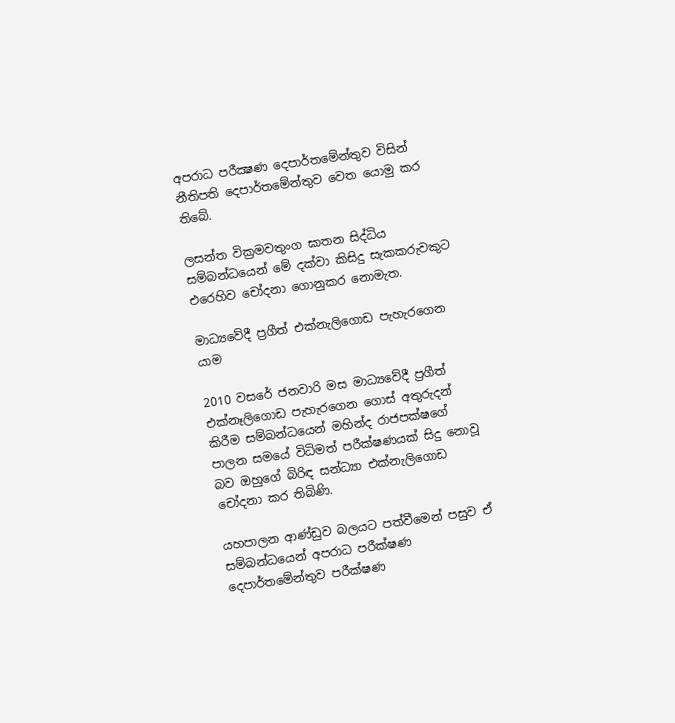අපරාධ පරීක්‍ෂණ දෙපාර්තමේන්තුව විසින් නීතිපති දෙපාර්තමේන්තුව වෙත යොමු කර තිබේ.

ලසන්ත වික්‍රමවතුංග ඝාතන සිද්ධිය සම්බන්ධයෙන් මේ දක්වා කිසිදු සැකකරුවකුට එරෙහිව චෝදනා ගොනුකර නොමැත.

මාධ්‍යවේදී ප්‍රගීත් එක්නැලිගොඩ පැහැරගෙන යාම

2010 වසරේ ජනවාරි මස මාධ්‍යවේදී ප්‍රගීත් එක්නෑලිගොඩ පැහැරගෙන ගොස් අතුරුදන් කිරීම සම්බන්ධයෙන් මහින්ද රාජපක්ෂගේ පාලන සමයේ විධිමත් පරීක්ෂණයක් සිදු නොවූ බව ඔහුගේ බිරිඳ සන්ධ්‍යා එක්නැලිගොඩ චෝදනා කර තිබිණි.

යහපාලන ආණ්ඩුව බලයට පත්වීමෙන් පසුව ඒ සම්බන්ධයෙන් අපරාධ පරීක්ෂණ දෙපාර්තමේන්තුව පරීක්ෂණ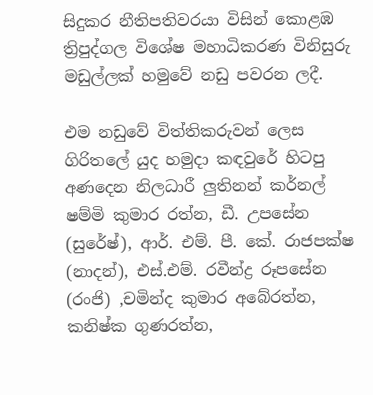සිදුකර නීතිපතිවරයා විසින් කොළඹ ත්‍රිපුද්ගල විශේෂ මහාධිකරණ විනිසුරු මඩුල්ලක් හමුවේ නඩු පවරන ලදී.

එම නඩුවේ විත්තිකරුවන් ලෙස ගිරිතලේ යුද හමුදා කඳවුරේ හිටපු අණදෙන නිලධාරී ලුතිනන් කර්නල් ෂම්මි කුමාර රත්න, ඩී. උපසේන (සුරේෂ්), ආර්. එම්. පී. කේ. රාජපක්ෂ (නාදන්), එස්.එම්. රවීන්ද්‍ර රූපසේන (රංජි) ,චමින්ද කුමාර අබේරත්න, කනිෂ්ක ගුණරත්න,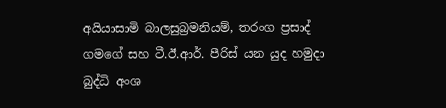අයියාසාමි බාලසුබ්‍රමනියම්, තරංග ප්‍රසාද් ගමගේ සහ ටී.ඊ.ආර්. පීරිස් යන යුද හමුදා බුද්ධි අංශ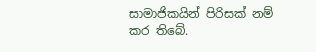සාමාජිකයින් පිරිසක් නම් කර තිබේ.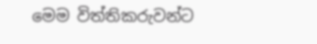මෙම විත්තිකරුවන්ට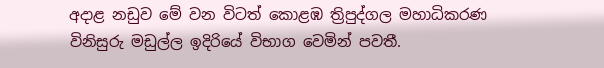අදාළ නඩුව මේ වන විටත් කොළඹ ත්‍රිපුද්ගල මහාධිකරණ විනිසුරු මඩුල්ල ඉදිරියේ විභාග වෙමින් පවතී.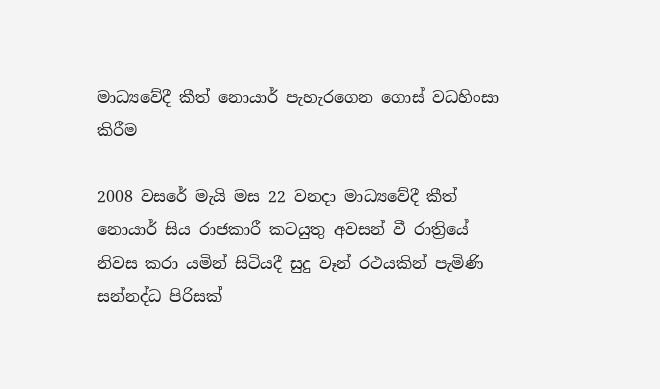මාධ්‍යවේදී කීත් නොයාර් පැහැරගෙන ගොස් වධහිංසා කිරීම

2008 වසරේ මැයි මස 22 වනදා මාධ්‍යවේදී කීත් නොයාර් සිය රාජකාරී කටයුතු අවසන් වී රාත්‍රියේ නිවස කරා යමින් සිටියදී සුදු වෑන් රථයකින් පැමිණි සන්නද්ධ පිරිසක්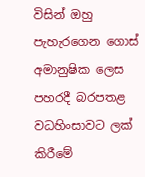විසින් ඔහු පැහැරගෙන ගොස් අමානුෂික ලෙස පහරදී බරපතළ වධහිංසාවට ලක් කිරීමේ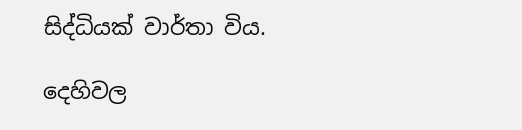සිද්ධියක් වාර්තා විය.

දෙහිවල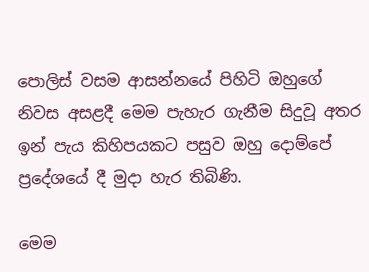පොලිස් වසම ආසන්නයේ පිහිටි ඔහුගේ නිවස අසළදී මෙම පැහැර ගැනීම සිදුවූ අතර ඉන් පැය කිහිපයකට පසුව ඔහු දොම්පේ ප්‍රදේශයේ දී මුදා හැර තිබිණි.

මෙම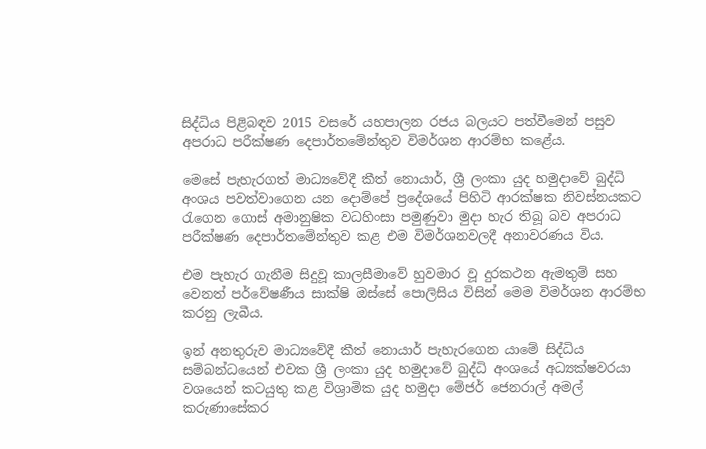සිද්ධිය පිළිබඳව 2015 වසරේ යහපාලන රජය බලයට පත්වීමෙන් පසුව අපරාධ පරීක්ෂණ දෙපාර්තමේන්තුව විමර්ශන ආරම්භ කළේය.

මෙසේ පැහැරගත් මාධ්‍යවේදී කීත් නොයාර්, ශ්‍රී ලංකා යුද හමුදාවේ බුද්ධි අංශය පවත්වාගෙන යන දොම්පේ ප්‍රදේශයේ පිහිටි ආරක්ෂක නිවස්නයකට රැගෙන ගොස් අමානුෂික වධහිංසා පමුණුවා මුදා හැර තිබූ බව අපරාධ පරීක්ෂණ දෙපාර්තමේන්තුව කළ එම විමර්ශනවලදී අනාවරණය විය.

එම පැහැර ගැනීම සිදුවූ කාලසීමාවේ හුවමාර වූ දුරකථන ඇමතුම් සහ වෙනත් පර්වේෂණීය සාක්ෂි ඔස්සේ පොලිසිය විසින් මෙම විමර්ශන ආරම්භ කරනු ලැබීය.

ඉන් අනතුරුව මාධ්‍යවේදී කීත් නොයාර් පැහැරගෙන යාමේ සිද්ධිය සම්බන්ධයෙන් එවක ශ්‍රී ලංකා යුද හමුදාවේ බුද්ධි අංශයේ අධ්‍යක්ෂවරයා වශයෙන් කටයුතු කළ විශ්‍රාමික යුද හමුදා මේජර් ජෙනරාල් අමල් කරුණාසේකර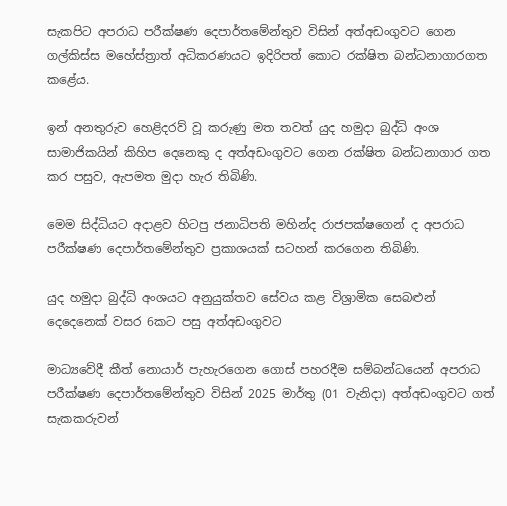සැකපිට අපරාධ පරීක්ෂණ දෙපාර්තමේන්තුව විසින් අත්අඩංගුවට ගෙන ගල්කිස්ස මහේස්ත්‍රාත් අධිකරණයට ඉදිරිපත් කොට රක්ෂිත බන්ධනාගාරගත කළේය.

ඉන් අනතුරුව හෙළිදරව් වූ කරුණු මත තවත් යුද හමුදා බුද්ධි අංශ සාමාජිකයින් කිහිප දෙනෙකු ද අත්අඩංගුවට ගෙන රක්ෂිත බන්ධනාගාර ගත කර පසුව, ඇපමත මුදා හැර තිබිණි.

මෙම සිද්ධියට අදාළව හිටපු ජනාධිපති මහින්ද රාජපක්ෂගෙන් ද අපරාධ පරීක්ෂණ දෙපාර්තමේන්තුව ප්‍රකාශයක් සටහන් කරගෙන තිබිණි.

යුද හමුදා බුද්ධි අංශයට අනුයුක්තව සේවය කළ විශ්‍රාමික සෙබළුන් දෙදෙනෙක් වසර 6කට පසු අත්අඩංගුවට

මාධ්‍යවේදී කීත් නොයාර් පැහැරගෙන ගොස් පහරදීම සම්බන්ධයෙන් අපරාධ පරීක්ෂණ දෙපාර්තමේන්තුව විසින් 2025 මාර්තු (01 වැනිදා) අත්අඩංගුවට ගත් සැකකරුවන්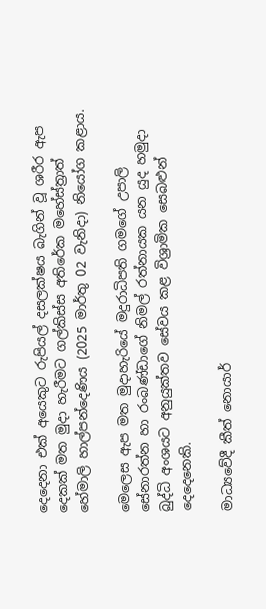දෙදෙනා එක් අයෙකුට රුපියල් දසලක්ෂය බැගින් වූ ශරීර ඇප දෙකක් මත මුදා හැරීමට ගල්කිස්ස අතිරේක මහේස්ත්‍රාත් හේමාලි හාල්පන්දෙණිය (2025 මාර්තු 02 වැනිදා) නියෝග කළාය.

මෙලෙස ඇප මත මුදාහැරියේ මදුරාධිපති ගමගේ උපාලි සේනාරත්න හා රංබණ්ඩාගේ නිමල් රත්නායක යන යුද හමුදා බුද්ධි අංශයට අනුයුක්තව සේවය කළ විශ්‍රාමික සෙබළුන් දෙදෙනෙකි.

මාධ්‍යවේදී කීත් නොයාර්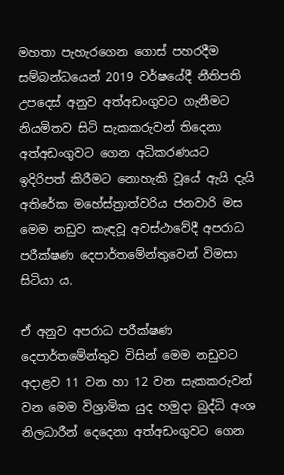මහතා පැහැරගෙන ගොස් පහරදීම සම්බන්ධයෙන් 2019 වර්ෂයේදී නීතිපති උපදෙස් අනුව අත්අඩංගුවට ගැනීමට නියමිතව සිටි සැකකරුවන් තිදෙනා අත්අඩංගුවට ගෙන අධිකරණයට ඉදිරිපත් කිරීමට නොහැකි වූයේ ඇයි දැයි අතිරේක මහේස්ත්‍රාත්වරිය ජනවාරි මස මෙම නඩුව කැඳවූ අවස්ථාවේදී අපරාධ පරීක්ෂණ දෙපාර්තමේන්තුවෙන් විමසා සිටියා ය.

ඒ අනුව අපරාධ පරීක්ෂණ දෙපාර්තමේන්තුව විසින් මෙම නඩුවට අදාළව 11 වන හා 12 වන සැකකරුවන් වන මෙම විශ්‍රාමික යුද හමුදා බුද්ධි අංශ නිලධාරීන් දෙදෙනා අත්අඩංගුවට ගෙන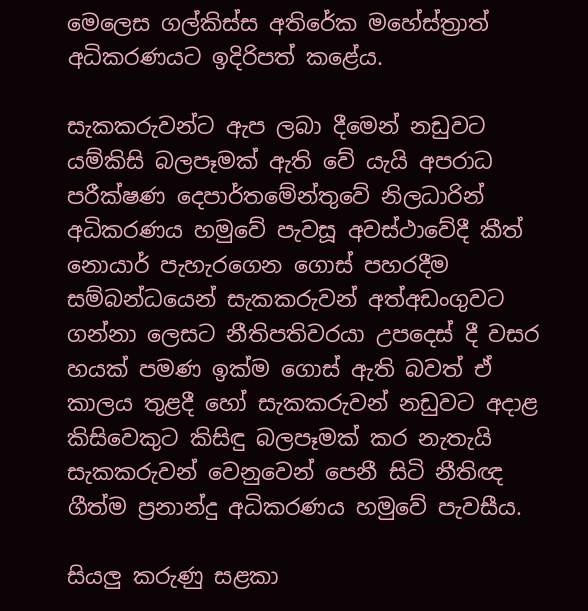මෙලෙස ගල්කිස්ස අතිරේක මහේස්ත්‍රාත් අධිකරණයට ඉදිරිපත් කළේය.

සැකකරුවන්ට ඇප ලබා දීමෙන් නඩුවට යම්කිසි බලපෑමක් ඇති වේ යැයි අපරාධ පරීක්ෂණ දෙපාර්තමේන්තුවේ නිලධාරින් අධිකරණය හමුවේ පැවසූ අවස්ථාවේදී කීත් නොයාර් පැහැරගෙන ගොස් පහරදීම සම්බන්ධයෙන් සැකකරුවන් අත්අඩංගුවට ගන්නා ලෙසට නීතිපතිවරයා උපදෙස් දී වසර හයක් පමණ ඉක්ම ගොස් ඇති බවත් ඒ කාලය තුළදී හෝ සැකකරුවන් නඩුවට අදාළ කිසිවෙකුට කිසිඳු බලපෑමක් කර නැතැයි සැකකරුවන් වෙනුවෙන් පෙනී සිටි නීතිඥ ගීත්ම ප්‍රනාන්දු අධිකරණය හමුවේ පැවසීය.

සියලු කරුණු සළකා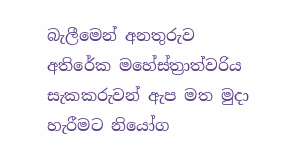බැලීමෙන් අනතුරුව අතිරේක මහේස්ත්‍රාත්වරිය සැකකරුවන් ඇප මත මුදා හැරීමට නියෝග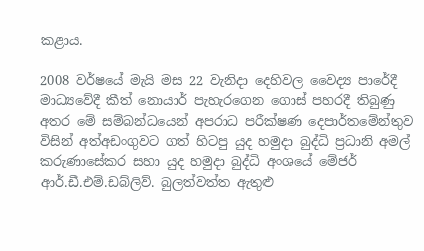කළාය.

2008 වර්ෂයේ මැයි මස 22 වැනිදා දෙහිවල වෛද්‍ය පාරේදී මාධ්‍යවේදී කීත් නොයාර් පැහැරගෙන ගොස් පහරදී තිබුණු අතර මේ සම්බන්ධයෙන් අපරාධ පරීක්ෂණ දෙපාර්තමේන්තුව විසින් අත්අඩංගුවට ගත් හිටපු යුද හමුදා බුද්ධි ප්‍රධානි අමල් කරුණාසේකර සහා යුද හමුදා බුද්ධි අංශයේ මේජර් ආර්.ඩී.එම්.ඩබ්ලිව්. බුලත්වත්ත ඇතුළු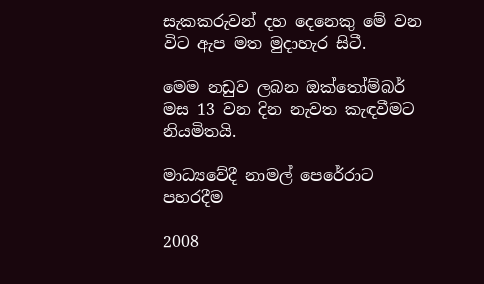සැකකරුවන් දහ දෙනෙකු මේ වන විට ඇප මත මුදාහැර සිටී.

මෙම නඩුව ලබන ඔක්තෝම්බර් මස 13 වන දින නැවත කැඳවීමට නියමිතයි.

මාධ්‍යවේදී නාමල් පෙරේරාට පහරදීම

2008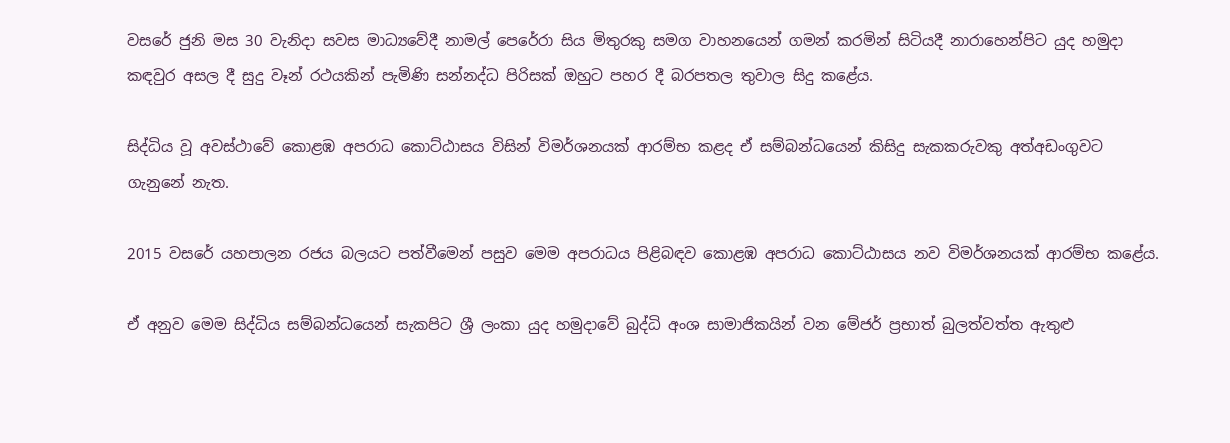වසරේ ජුනි මස 30 වැනිදා සවස මාධ්‍යවේදී නාමල් පෙරේරා සිය මිතුරකු සමග වාහනයෙන් ගමන් කරමින් සිටියදී නාරාහෙන්පිට යුද හමුදා කඳවුර අසල දී සුදු වෑන් රථයකින් පැමිණි සන්නද්ධ පිරිසක් ඔහුට පහර දී බරපතල තුවාල සිදු කළේය.

සිද්ධිය වූ අවස්ථාවේ කොළඹ අපරාධ කොට්ඨාසය විසින් විමර්ශනයක් ආරම්භ කළද ඒ සම්බන්ධයෙන් කිසිදු සැකකරුවකු අත්අඩංගුවට ගැනුනේ නැත.

2015 වසරේ යහපාලන රජය බලයට පත්වීමෙන් පසුව මෙම අපරාධය පිළිබඳව කොළඹ අපරාධ කොට්ඨාසය නව විමර්ශනයක් ආරම්භ කළේය.

ඒ අනුව මෙම සිද්ධිය සම්බන්ධයෙන් සැකපිට ශ්‍රී ලංකා යුද හමුදාවේ බුද්ධි අංශ සාමාජිකයින් වන මේජර් ප්‍රභාත් බුලත්වත්ත ඇතුළු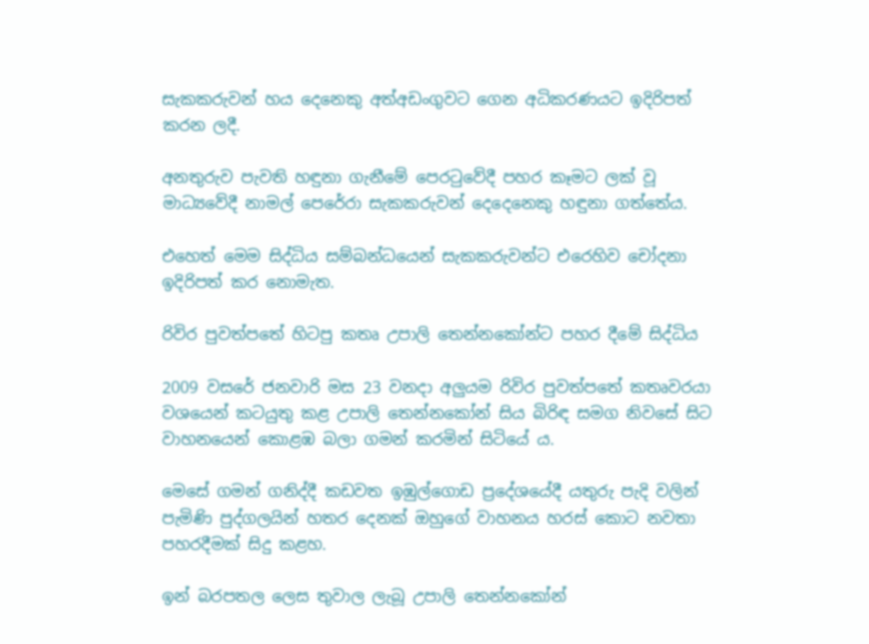සැකකරුවන් හය දෙනෙකු අත්අඩංගුවට ගෙන අධිකරණයට ඉදිරිපත් කරන ලදී.

අනතුරුව පැවති හඳුනා ගැනීමේ පෙරටුවේදී පහර කෑමට ලක් වූ මාධ්‍යවේදී නාමල් පෙරේරා සැකකරුවන් දෙදෙනෙකු හඳුනා ගත්තේය.

එහෙත් මෙම සිද්ධිය සම්බන්ධයෙන් සැකකරුවන්ට එරෙහිව චෝදනා ඉදිරිපත් කර නොමැත.

රිවිර පුවත්පතේ හිටපු කතෘ උපාලි තෙන්නකෝන්ට පහර දීමේ සිද්ධිය

2009 වසරේ ජනවාරි මස 23 වනදා අලුයම රිවිර පුවත්පතේ කතෘවරයා වශයෙන් කටයුතු කළ උපාලි තෙන්නකෝන් සිය බිරිඳ සමග නිවසේ සිට වාහනයෙන් කොළඹ බලා ගමන් කරමින් සිටියේ ය.

මෙසේ ගමන් ගනිද්දී කඩවත ඉඹුල්ගොඩ ප්‍රදේශයේදී යතුරු පැදි වලින් පැමිණි පුද්ගලයින් හතර දෙනක් ඔහුගේ වාහනය හරස් කොට නවතා පහරදීමක් සිදු කළහ.

ඉන් බරපතල ලෙස තුවාල ලැබූ උපාලි තෙන්නකෝන්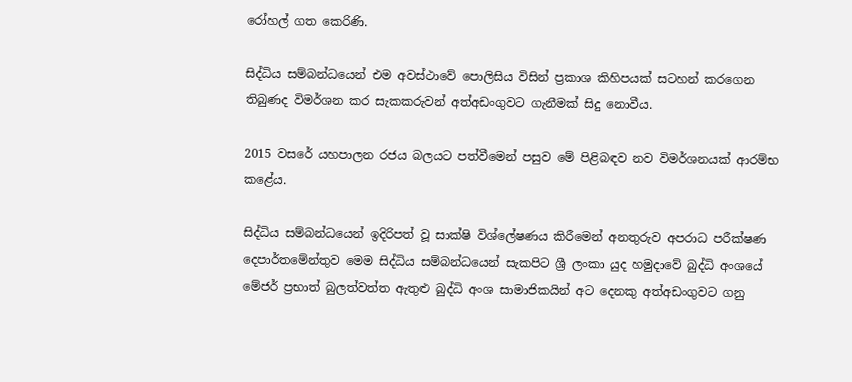රෝහල් ගත කෙරිණි.

සිද්ධිය සම්බන්ධයෙන් එම අවස්ථාවේ පොලිසිය විසින් ප්‍රකාශ කිහිපයක් සටහන් කරගෙන තිබුණද විමර්ශන කර සැකකරුවන් අත්අඩංගුවට ගැනීමක් සිදු නොවීය.

2015 වසරේ යහපාලන රජය බලයට පත්වීමෙන් පසුව මේ පිළිබඳව නව විමර්ශනයක් ආරම්භ කළේය.

සිද්ධිය සම්බන්ධයෙන් ඉදිරිපත් වූ සාක්ෂි විශ්ලේෂණය කිරීමෙන් අනතුරුව අපරාධ පරීක්ෂණ දෙපාර්තමේන්තුව මෙම සිද්ධිය සම්බන්ධයෙන් සැකපිට ශ්‍රී ලංකා යුද හමුදාවේ බුද්ධි අංශයේ මේජර් ප්‍රභාත් බුලත්වත්ත ඇතුළු බුද්ධි අංශ සාමාජිකයින් අට දෙනකු අත්අඩංගුවට ගනු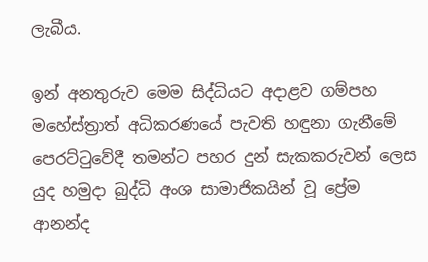ලැබීය.

ඉන් අනතුරුව මෙම සිද්ධියට අදාළව ගම්පහ මහේස්ත්‍රාත් අධිකරණයේ පැවති හඳුනා ගැනීමේ පෙරට්ටුවේදී තමන්ට පහර දුන් සැකකරුවන් ලෙස යුද හමුදා බුද්ධි අංශ සාමාජිකයින් වූ ප්‍රේම ආනන්ද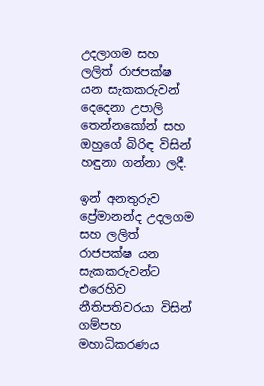උදලාගම සහ ලලිත් රාජපක්ෂ යන සැකකරුවන් දෙදෙනා උපාලි තෙන්නකෝන් සහ ඔහුගේ බිරිඳ විසින් හඳුනා ගන්නා ලදී.

ඉන් අනතුරුව ප්‍රේමානන්ද උදලගම සහ ලලිත් රාජපක්ෂ යන සැකකරුවන්ට එරෙහිව නීතිපතිවරයා විසින් ගම්පහ මහාධිකරණය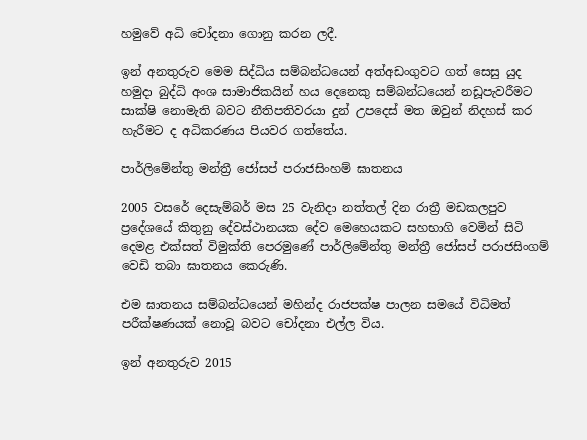හමුවේ අධි චෝදනා ගොනු කරන ලදී.

ඉන් අනතුරුව මෙම සිද්ධිය සම්බන්ධයෙන් අත්අඩංගුවට ගත් සෙසු යුද හමුදා බුද්ධි අංශ සාමාජිකයින් හය දෙනෙකු සම්බන්ධයෙන් නඩූපැවරීමට සාක්ෂි නොමැති බවට නීතිපතිවරයා දුන් උපදෙස් මත ඔවුන් නිදහස් කර හැරීමට ද අධිකරණය පියවර ගත්තේය.

පාර්ලිමේන්තු මන්ත්‍රී ජෝසප් පරාජසිංහම් ඝාතනය

2005 වසරේ දෙසැම්බර් මස 25 වැනිදා නත්තල් දින රාත්‍රී මඩකලපුව ප්‍රදේශයේ කිතුනු දේවස්ථානයක දේව මෙහෙයකට සහභාගි වෙමින් සිටි දෙමළ එක්සත් විමුක්ති පෙරමුණේ පාර්ලිමේන්තු මන්ත්‍රී ජෝසප් පරාජසිංගම් වෙඩි තබා ඝාතනය කෙරුණි.

එම ඝාතනය සම්බන්ධයෙන් මහින්ද රාජපක්ෂ පාලන සමයේ විධිමත් පරීක්ෂණයක් නොවූ බවට චෝදනා එල්ල විය.

ඉන් අනතුරුව 2015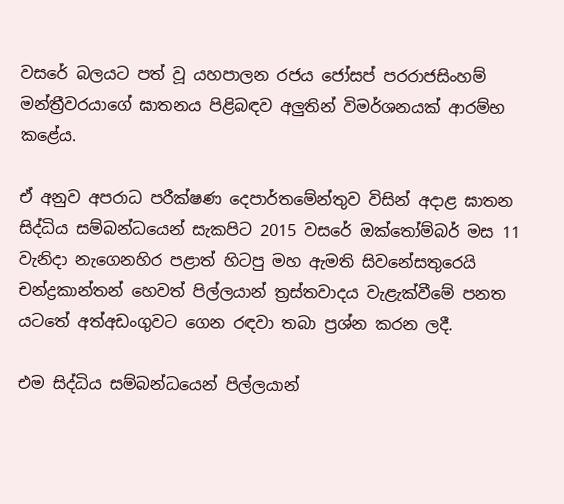වසරේ බලයට පත් වූ යහපාලන රජය ජෝසප් පරරාජසිංහම් මන්ත්‍රීවරයාගේ ඝාතනය පිළිබඳව අලුතින් විමර්ශනයක් ආරම්භ කළේය.

ඒ අනුව අපරාධ පරීක්ෂණ දෙපාර්තමේන්තුව විසින් අදාළ ඝාතන සිද්ධිය සම්බන්ධයෙන් සැකපිට 2015 වසරේ ඔක්තෝම්බර් මස 11 වැනිදා නැගෙනහිර පළාත් හිටපු මහ ඇමති සිවනේසතුරෙයි චන්ද්‍රකාන්තන් හෙවත් පිල්ලයාන් ත්‍රස්තවාදය වැළැක්වීමේ පනත යටතේ අත්අඩංගුවට ගෙන රඳවා තබා ප්‍රශ්න කරන ලදී.

එම සිද්ධිය සම්බන්ධයෙන් පිල්ලයාන්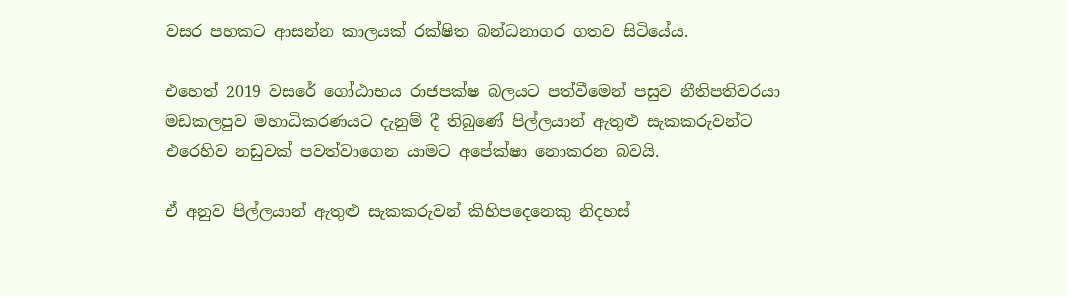වසර පහකට ආසන්න කාලයක් රක්ෂිත බන්ධනාගර ගතව සිටියේය.

එහෙත් 2019 වසරේ ගෝඨාභය රාජපක්ෂ බලයට පත්වීමෙන් පසුව නීතිපතිවරයා මඩකලපුව මහාධිකරණයට දැනුම් දී තිබුණේ පිල්ලයාන් ඇතුළු සැකකරුවන්ට එරෙහිව නඩුවක් පවත්වාගෙන යාමට අපේක්ෂා නොකරන බවයි.

ඒ අනුව පිල්ලයාන් ඇතුළු සැකකරුවන් කිහිපදෙනෙකු නිදහස්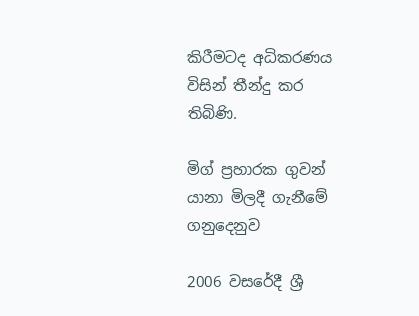කිරීමටද අධිකරණය විසින් තීන්දු කර තිබිණි.

මිග් ප්‍රහාරක ගුවන් යානා මිලදී ගැනීමේ ගනුදෙනුව

2006 වසරේදී ශ්‍රී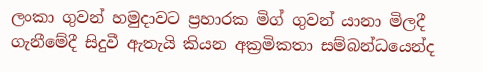ලංකා ගුවන් හමුදාවට ප්‍රහාරක මිග් ගුවන් යානා මිලදී ගැනීමේදී සිදුවී ඇතැයි කියන අක්‍රමිකතා සම්බන්ධයෙන්ද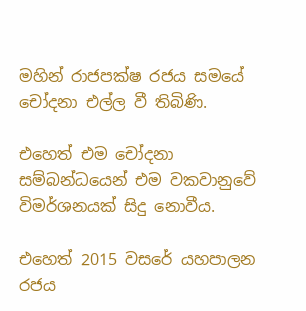මහින් රාජපක්ෂ රජය සමයේ චෝදනා එල්ල වී තිබිණි.

එහෙත් එම චෝදනා සම්බන්ධයෙන් එම වකවානුවේ විමර්ශනයක් සිදු නොවීය.

එහෙත් 2015 වසරේ යහපාලන රජය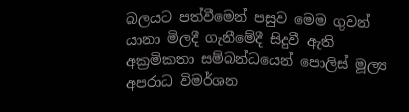බලයට පත්වීමෙන් පසුව මෙම ගුවන් යානා මිලදී ගැනීමේදී සිදුවී ඇති අක්‍රමිකතා සම්බන්ධයෙන් පොලිස් මූල්‍ය අපරාධ විමර්ශන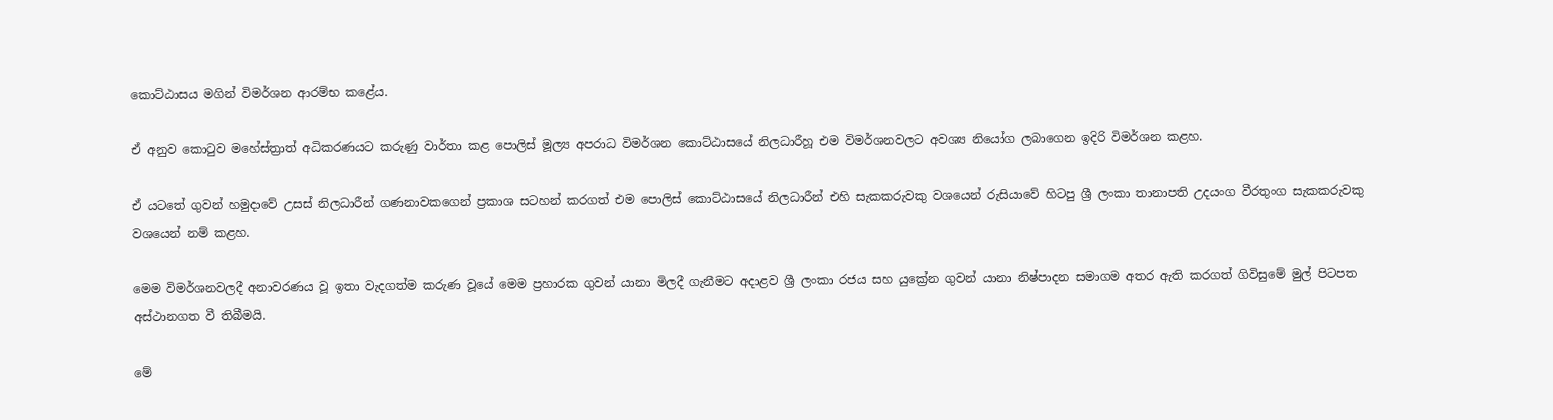කොට්ඨාසය මගින් විමර්ශන ආරම්භ කළේය.

ඒ අනුව කොටුව මහේස්ත්‍රාත් අධිකරණයට කරුණු වාර්තා කළ පොලිස් මූල්‍ය අපරාධ විමර්ශන කොට්ඨාසයේ නිලධාරීහූ එම විමර්ශනවලට අවශ්‍ය නියෝග ලබාගෙන ඉදිරි විමර්ශන කළහ.

ඒ යටතේ ගුවන් හමුදාවේ උසස් නිලධාරීන් ගණනාවකගෙන් ප්‍රකාශ සටහන් කරගත් එම පොලිස් කොට්ඨාසයේ නිලධාරීන් එහි සැකකරුවකු වශයෙන් රුසියාවේ හිටපු ශ්‍රී ලංකා තානාපති උදයංග වීරතුංග සැකකරුවකු වශයෙන් නම් කළහ.

මෙම විමර්ශනවලදී අනාවරණය වූ ඉතා වැදගත්ම කරුණ වූයේ මෙම ප්‍රහාරක ගුවන් යානා මිලදී ගැනීමට අදාළව ශ්‍රී ලංකා රජය සහ යුක්‍රේන ගුවන් යානා නිෂ්පාදන සමාගම අතර ඇති කරගත් ගිවිසුමේ මුල් පිටපත අස්ථානගත වී තිබීමයි.

මේ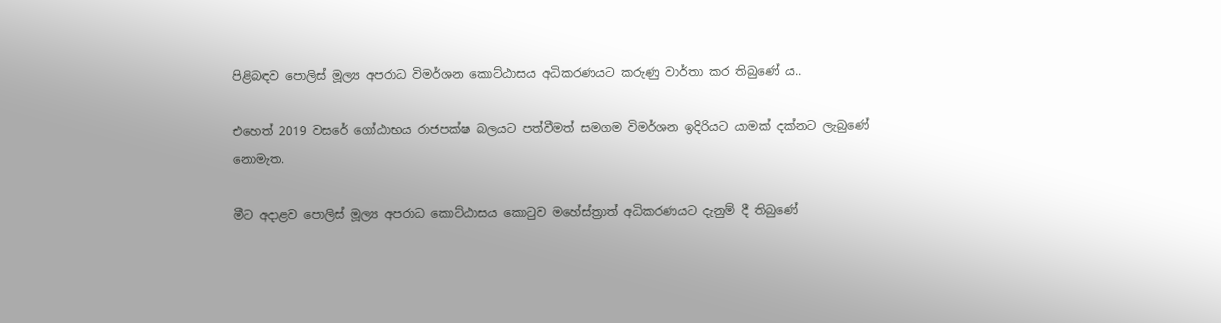පිළිබඳව පොලිස් මූල්‍ය අපරාධ විමර්ශන කොට්ඨාසය අධිකරණයට කරුණු වාර්තා කර තිබුණේ ය..

එහෙත් 2019 වසරේ ගෝඨාභය රාජපක්ෂ බලයට පත්වීමත් සමගම විමර්ශන ඉදිරියට යාමක් දක්නට ලැබුණේ නොමැත.

මීට අදාළව පොලිස් මූල්‍ය අපරාධ කොට්ඨාසය කොටුව මහේස්ත්‍රාත් අධිකරණයට දැනුම් දී තිබුණේ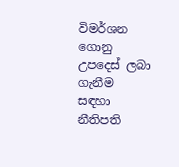විමර්ශන ගොනු උපදෙස් ලබා ගැනීම සඳහා නීතිපති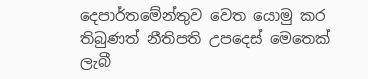දෙපාර්තමේන්තුව වෙත යොමු කර තිබුණත් නීතිපති උපදෙස් මෙතෙක් ලැබී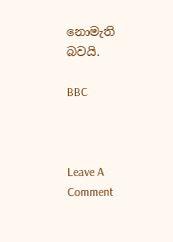නොමැති බවයි.

BBC



Leave A Comment